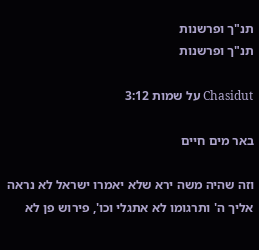תנ"ך ופרשנות
תנ"ך ופרשנות

Chasidut על שמות 3:12

באר מים חיים

וזה שהיה משה ירא שלא יאמרו ישראל לא נראה אליך ה' ותרגומו לא אתגלי וכו', פירוש פן לא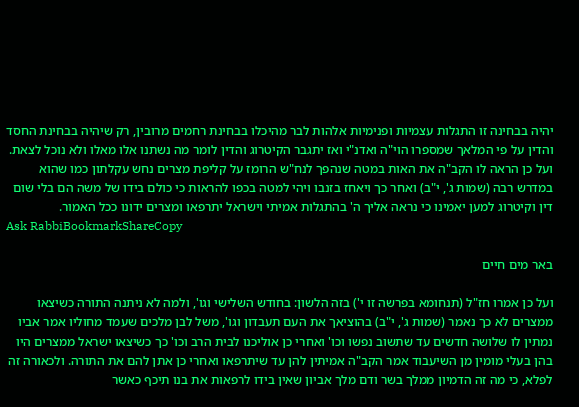יהיה בבחינה זו התגלות עצמיות ופנימיות אלהות לבר מהיכלו בבחינת רחמים מרובין, רק שיהיה בבחינת החסד והדין על פי המלאך שמספרו הוי"ה ואדנ"י ואז יתגבר הקיטרוג והדין לומר מה נשתנו אלו מאלו ולא נוכל לצאת. ועל כן הראה לו הקב"ה את האות במטה שנהפך לנח"ש הרומז על קליפת מצרים נחש עקלתון כמו שהוא במדרש רבה (שמות ג', י"ב) ואחר כך ויאחז בזנבו ויהי למטה בכפו להראות כי כולם בידו של משה הם בלי שום דין וקיטרוג למען יאמינו כי נראה אליך ה' בהתגלות אמיתי וישראל יתרפאו ומצרים ידונו ככל האמור.
Ask RabbiBookmarkShareCopy

באר מים חיים

ועל כן אמרו חז"ל (תנחומא בפרשה זו י') בזה הלשון: בחודש השלישי וגו', ולמה לא ניתנה התורה כשיצאו ממצרים לא כך נאמר (שמות ג', י"ב) בהוציאך את העם תעבדון וגו', משל לבן מלכים שעמד מחוליו אמר אביו נמתין לו שלושה חדשים עד שתשוב נפשו וכו' ואחרי כן אוליכנו לבית הרב וכו' כך כשיצאו ישראל ממצרים היו בהן בעלי מומין מן השיעבוד אמר הקב"ה אמיתין להן עד שיתרפאו ואחרי כן אתן להם את התורה. ולכאורה זה לפלא, כי מה זה הדמיון ממלך בשר ודם מלך אביון שאין בידו לרפאות את בנו תיכף כאשר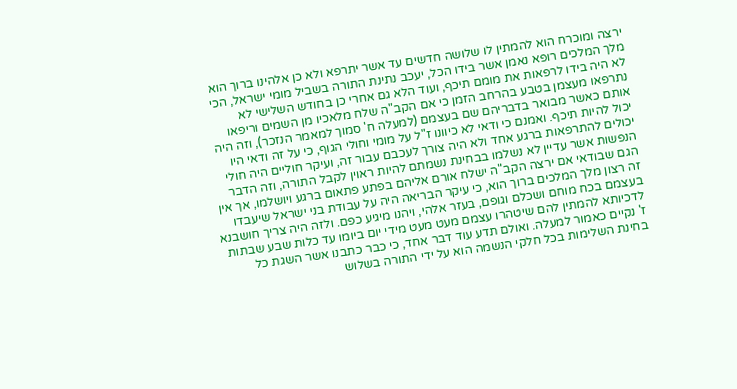ירצה ומוכרח הוא להמתין לו שלושה חדשים עד אשר יתרפא ולא כן אלהינו ברוך הוא מלך המלכים רופא נאמן אשר בידו הכל, יעכב נתינת התורה בשביל מומי ישראל, הכי לא היה בידו לרפאות את מומם תיכף, ועוד הלא גם אחרי כן בחודש השלישי לא נתרפאו מעצמן בטבע בהרחב הזמן כי אם הקב"ה שלח מלאכיו מן השמים וריפאו אותם כאשר מבואר בדבריהם שם בעצמם (למעלה ח' סמוך למאמר הנזכר), וזה היה יכול להיות תיכף. ואמנם כי ודאי לא כיוונו ז"ל על מומי וחולי הגוף, כי על זה ודאי היו יכולים להתרפאות ברגע אחד ולא היה צורך לעכבם עבור זה, ועיקר חוליים היה חולי הנפשות אשר עדיין לא נשלמו בבחינת נשמתם להיות ראוין לקבל התורה, וזה הדבר הגם שבודאי אם ירצה הקב"ה ישלח אורם אליהם בפתע פתאום ברגע ויושלמו, אך אין זה רצון מלך המלכים ברוך הוא, כי עיקר הבריאה היה על עבודת בני ישראל שיעבדו בעצמם בכח מוחם ושכלם וגופם, בעזר אלהי, ויהנו מיגיע כפם. ולזה היה צריך חושבנא לדכיותא להמתין להם שיטהרו עצמם מעט מעט מידי יום ביומו עד כלות שבע שבתות ז' נקיים כאמור למעלה. ואולם תדע עוד דבר אחד, כי כבר כתבנו אשר השגת כל בחינת השלימות בכל חלקי הנשמה הוא על ידי התורה בשלוש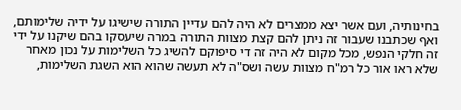בחינותיה, ועם אשר יצא ממצרים לא היה להם עדיין התורה שישיגו על ידיה שלימותם, ואף שכתבנו שעבור זה ניתן להם קצת מצוות התורה במרה שיעסקו בהם שיקנו על ידי זה חלקי הנפש, מכל מקום לא היה זה די סיפוקם להשיג כל השלימות על נכון מאחר שלא ראו אור כל רמ"ח מצוות עשה ושס"ה לא תעשה שהוא הוא השגת השלימות,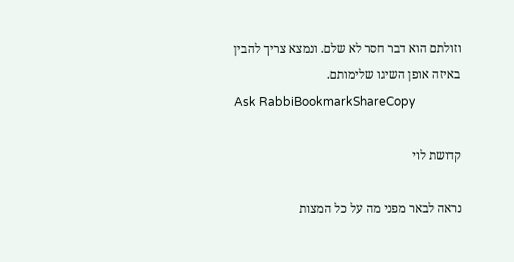וזולתם הוא דבר חסר לא שלם. ונמצא צריך להבין באיזה אופן השיגו שלימותם.
Ask RabbiBookmarkShareCopy

קדושת לוי

נראה לבאר מפני מה על כל המצות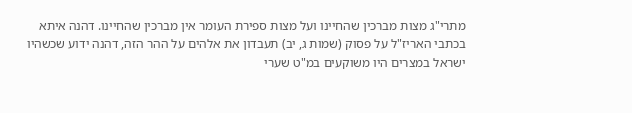מתרי"ג מצות מברכין שהחיינו ועל מצות ספירת העומר אין מברכין שהחיינו. דהנה איתא בכתבי האריז"ל על פסוק (שמות ג, יב) תעבדון את אלהים על ההר הזה, דהנה ידוע שכשהיו ישראל במצרים היו משוקעים במ"ט שערי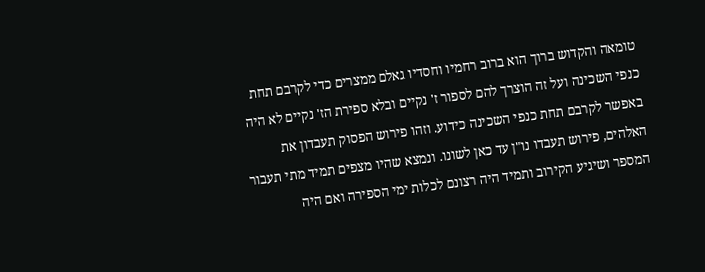טומאה והקדוש ברוך הוא ברוב רחמיו וחסדיו גאלם ממצרים כדי לקרבם תחת כנפי השכינה ועל זה הוצרך להם לספור ז' נקיים ובלא ספירת הז' נקיים לא היה באפשר לקרבם תחת כנפי השכינה כידוע. וזהו פירוש הפסוק תעבדון את האלהים, פירוש תעבדו נו"ן עד כאן לשונו. ונמצא שהיו מצפים תמיד מתי תעבור המספר ושיגיע הקירוב ותמיד היה רצונם לכלות ימי הספירה ואם היה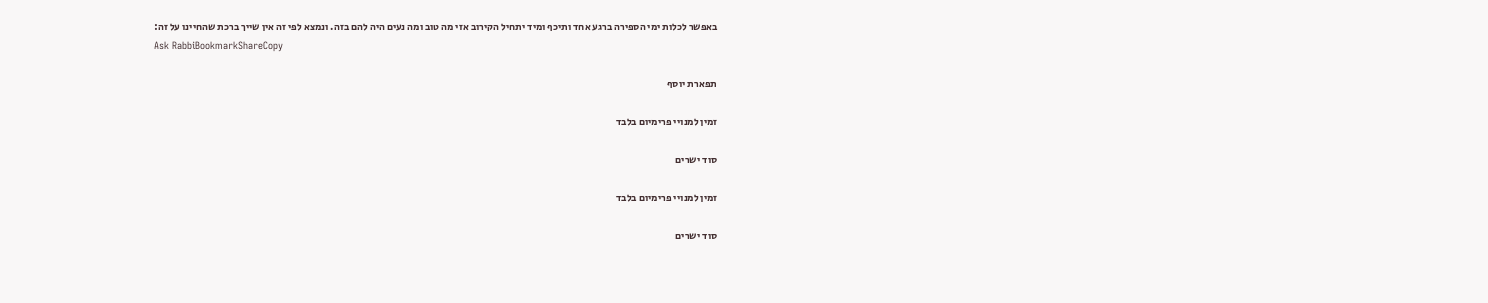באפשר לכלות ימי הספירה ברגע אחד ותיכף ומיד יתחיל הקירוב אזי מה טוב ומה נעים היה להם בזה. ונמצא לפי זה אין שייך ברכת שהחיינו על זה:
Ask RabbiBookmarkShareCopy

תפארת יוסף

זמין למנויי פרימיום בלבד

סוד ישרים

זמין למנויי פרימיום בלבד

סוד ישרים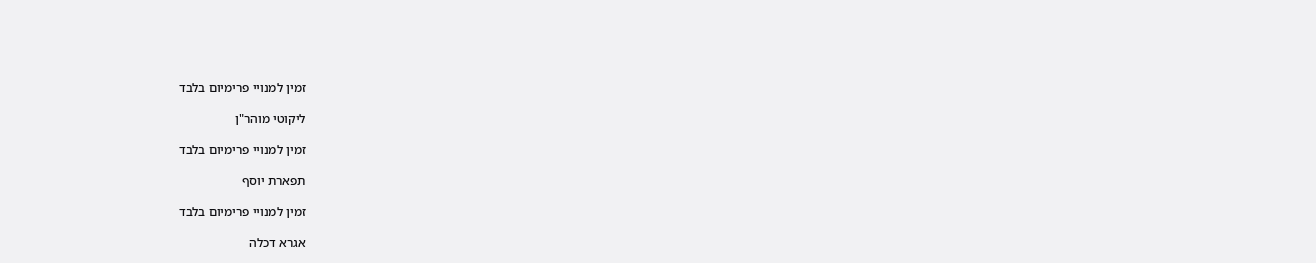זמין למנויי פרימיום בלבד

ליקוטי מוהר"ן

זמין למנויי פרימיום בלבד

תפארת יוסף

זמין למנויי פרימיום בלבד

אגרא דכלה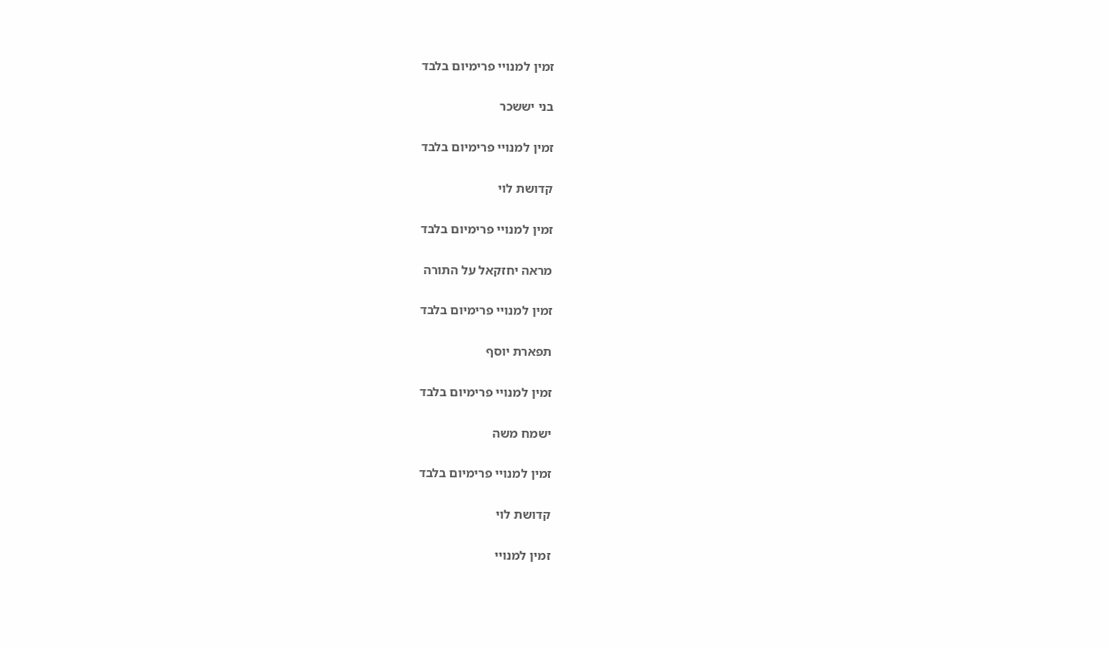זמין למנויי פרימיום בלבד

בני יששכר

זמין למנויי פרימיום בלבד

קדושת לוי

זמין למנויי פרימיום בלבד

מראה יחזקאל על התורה

זמין למנויי פרימיום בלבד

תפארת יוסף

זמין למנויי פרימיום בלבד

ישמח משה

זמין למנויי פרימיום בלבד

קדושת לוי

זמין למנויי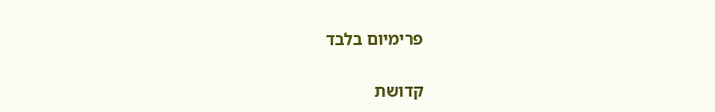פרימיום בלבד

קדושת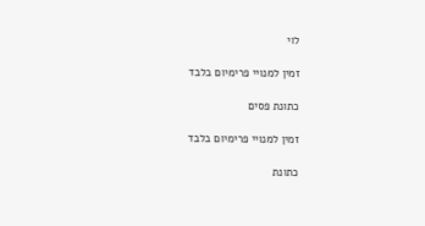לוי

זמין למנויי פרימיום בלבד

כתונת פסים

זמין למנויי פרימיום בלבד

כתונת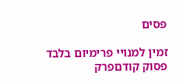פסים

זמין למנויי פרימיום בלבד
פסוק קודםפרק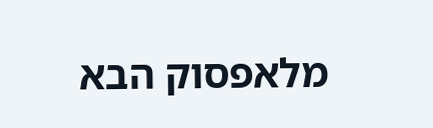מלאפסוק הבא